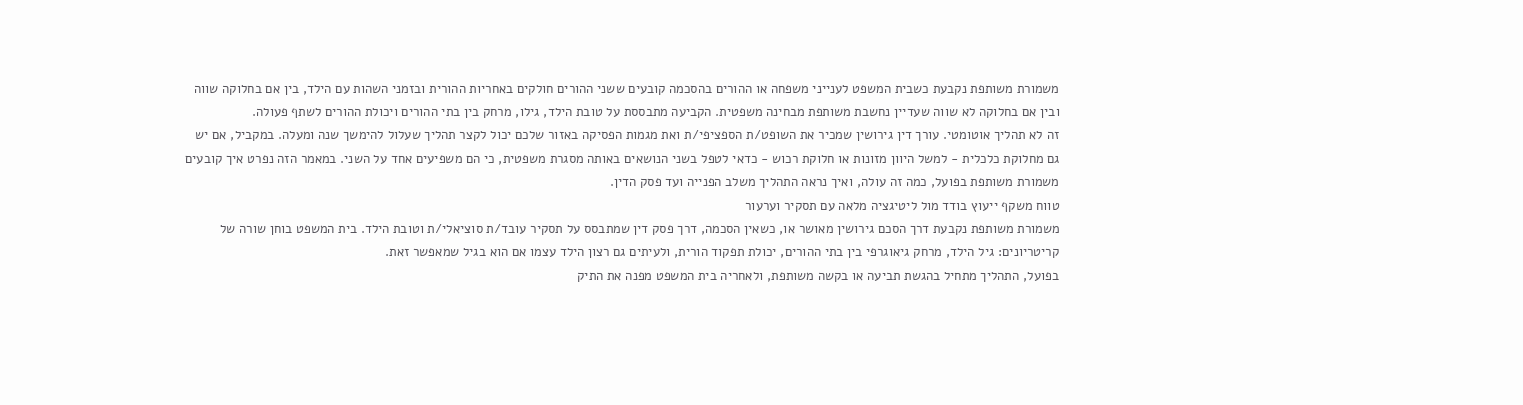משמורת משותפת נקבעת כשבית המשפט לענייני משפחה או ההורים בהסכמה קובעים ששני ההורים חולקים באחריות ההורית ובזמני השהות עם הילד, בין אם בחלוקה שווה ובין אם בחלוקה לא שווה שעדיין נחשבת משותפת מבחינה משפטית. הקביעה מתבססת על טובת הילד, גילו, מרחק בין בתי ההורים ויכולת ההורים לשתף פעולה.
זה לא תהליך אוטומטי. עורך דין גירושין שמכיר את השופט/ת הספציפי/ת ואת מגמות הפסיקה באזור שלכם יכול לקצר תהליך שעלול להימשך שנה ומעלה. במקביל, אם יש גם מחלוקת כלכלית - למשל היוון מזונות או חלוקת רכוש - כדאי לטפל בשני הנושאים באותה מסגרת משפטית, כי הם משפיעים אחד על השני. במאמר הזה נפרט איך קובעים משמורת משותפת בפועל, כמה זה עולה, ואיך נראה התהליך משלב הפנייה ועד פסק הדין.
טווח משקף ייעוץ בודד מול ליטיגציה מלאה עם תסקיר וערעור
משמורת משותפת נקבעת דרך הסכם גירושין מאושר או, כשאין הסכמה, דרך פסק דין שמתבסס על תסקיר עובד/ת סוציאלי/ת וטובת הילד. בית המשפט בוחן שורה של קריטריונים: גיל הילד, מרחק גיאוגרפי בין בתי ההורים, יכולת תפקוד הורית, ולעיתים גם רצון הילד עצמו אם הוא בגיל שמאפשר זאת.
בפועל, התהליך מתחיל בהגשת תביעה או בקשה משותפת, ולאחריה בית המשפט מפנה את התיק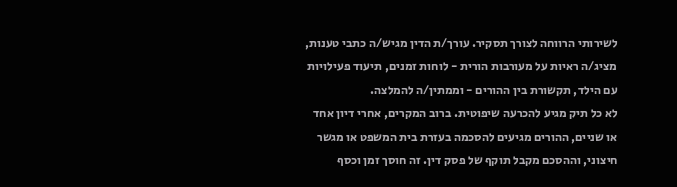לשירותי הרווחה לצורך תסקיר. עורך/ת הדין מגיש/ה כתבי טענות, מציג/ה ראיות על מעורבות הורית - לוחות זמנים, תיעוד פעילויות עם הילד, תקשורת בין ההורים - וממתין/ה להמלצה.
לא כל תיק מגיע להכרעה שיפוטית. ברוב המקרים, אחרי דיון אחד או שניים, ההורים מגיעים להסכמה בעזרת בית המשפט או מגשר חיצוני, וההסכם מקבל תוקף של פסק דין. זה חוסך זמן וכסף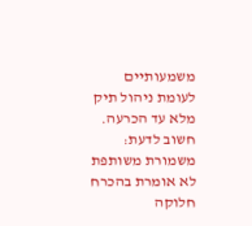משמעותיים לעומת ניהול תיק מלא עד הכרעה.
חשוב לדעת: משמורת משותפת לא אומרת בהכרח חלוקה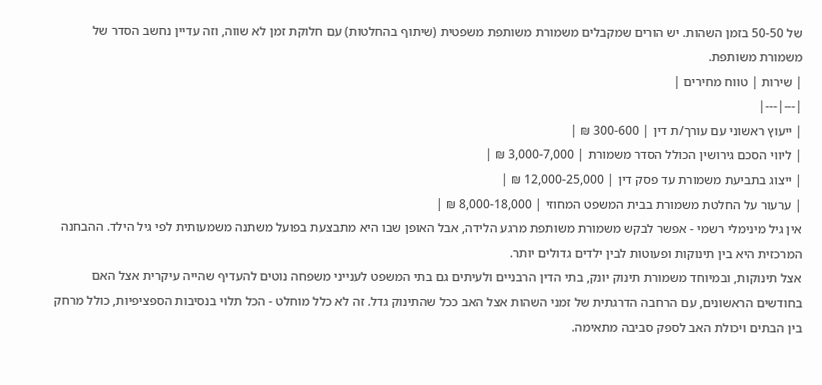של 50-50 בזמן השהות. יש הורים שמקבלים משמורת משותפת משפטית (שיתוף בהחלטות) עם חלוקת זמן לא שווה, וזה עדיין נחשב הסדר של משמורת משותפת.
| שירות | טווח מחירים |
|---|---|
| ייעוץ ראשוני עם עורך/ת דין | 300-600 ₪ |
| ליווי הסכם גירושין הכולל הסדר משמורת | 3,000-7,000 ₪ |
| ייצוג בתביעת משמורת עד פסק דין | 12,000-25,000 ₪ |
| ערעור על החלטת משמורת בבית המשפט המחוזי | 8,000-18,000 ₪ |
אין גיל מינימלי רשמי - אפשר לבקש משמורת משותפת מרגע הלידה, אבל האופן שבו היא מתבצעת בפועל משתנה משמעותית לפי גיל הילד. ההבחנה המרכזית היא בין תינוקות ופעוטות לבין ילדים גדולים יותר.
אצל תינוקות, ובמיוחד משמורת תינוק יונק, בתי הדין הרבניים ולעיתים גם בתי המשפט לענייני משפחה נוטים להעדיף שהייה עיקרית אצל האם בחודשים הראשונים, עם הרחבה הדרגתית של זמני השהות אצל האב ככל שהתינוק גדל. זה לא כלל מוחלט - הכל תלוי בנסיבות הספציפיות, כולל מרחק בין הבתים ויכולת האב לספק סביבה מתאימה.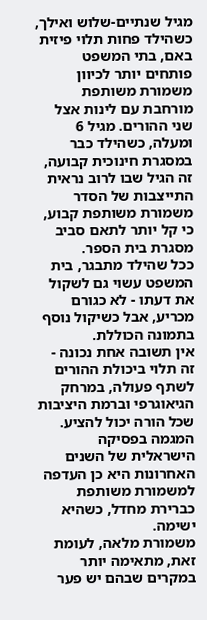מגיל שנתיים-שלוש ואילך, כשהילד פחות תלוי פיזית באם, בתי המשפט פותחים יותר לכיוון משמורת משותפת מורחבת עם לינות אצל שני ההורים. מגיל 6 ומעלה, כשהילד כבר במסגרת חינוכית קבועה, זה הגיל שבו לרוב נראית התייצבות של הסדר משמורת משותפת קבוע, כי קל יותר לתאם סביב מסגרת בית הספר.
ככל שהילד מתבגר, בית המשפט עשוי גם לשקול את דעתו - לא כגורם מכריע, אבל כשיקול נוסף בתמונה הכוללת.
אין תשובה אחת נכונה - זה תלוי ביכולת ההורים לשתף פעולה, במרחק הגיאוגרפי וברמת היציבות שכל הורה יכול להציע. המגמה בפסיקה הישראלית של השנים האחרונות היא כן העדפה למשמורת משותפת כברירת מחדל, כשהיא ישימה.
משמורת מלאה, לעומת זאת, מתאימה יותר במקרים שבהם יש פער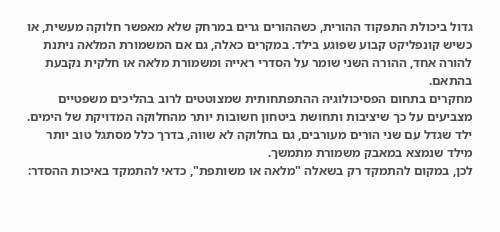גדול ביכולת התפקוד ההורית, כשההורים גרים במרחק שלא מאפשר חלוקה מעשית, או כשיש קונפליקט קבוע שפוגע בילד. במקרים כאלה, גם אם המשמורת המלאה ניתנת להורה אחד, ההורה השני שומר על הסדרי ראייה ומשמורת מלאה או חלקית נקבעת בהתאם.
מחקרים בתחום הפסיכולוגיה ההתפתחותית שמצוטטים לרוב בהליכים משפטיים מצביעים על כך שיציבות ותחושת ביטחון חשובות יותר מהחלוקה המדויקת של הימים. ילד שגדל עם שני הורים מעורבים, גם בחלוקה לא שווה, בדרך כלל מסתגל טוב יותר מילד שנמצא במאבק משמורת מתמשך.
לכן, במקום להתמקד רק בשאלה "מלאה או משותפת", כדאי להתמקד באיכות ההסדר: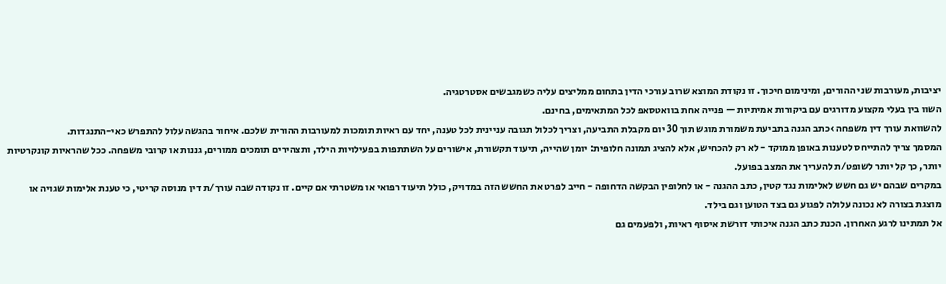יציבות, מעורבות שני ההורים, ומינימום חיכוך. זו נקודת המוצא שרוב עורכי הדין בתחום ממליצים עליה כשמגבשים אסטרטגיה.
השוו בין בעלי מקצוע מדורגים עם ביקורות אמיתיות — פנייה אחת בוואטסאפ לכל המתאימים, בחינם.
להשוואת עורך דין משפחה ›כתב הגנה בתביעת משמורת מוגש תוך 30 יום מקבלת התביעה, וצריך לכלול תגובה עניינית לכל טענה, יחד עם ראיות תומכות למעורבות ההורית שלכם. איחור בהגשה עלול להתפרש כאי-התנגדות.
המסמך צריך להתייחס לטענות באופן ממוקד - לא רק להכחיש, אלא להציג תמונה חלופית: יומן שהייה, תיעוד תקשורת, אישורים על השתתפות בפעילויות הילד, ותצהירים תומכים ממורים, גננות או קרובי משפחה. ככל שהראיות קונקרטיות יותר, כך קל יותר לשופט/ת להעריך את המצב בפועל.
במקרים שבהם יש גם חשש לאלימות נגד קטין, כתב ההגנה - או לחלופין הבקשה הדחופה - חייב לפרט את החשש הזה במדויק, כולל תיעוד רפואי או משטרתי אם קיים. זו נקודה שבה עורך/ת דין מנוסה קריטי, כי טענת אלימות שגויה או מוצגת בצורה לא נכונה עלולה לפגוע גם בצד הטוען וגם בילד.
אל תמתינו לרגע האחרון. הכנת כתב הגנה איכותי דורשת איסוף ראיות, ולפעמים גם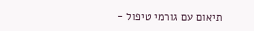תיאום עם גורמי טיפול -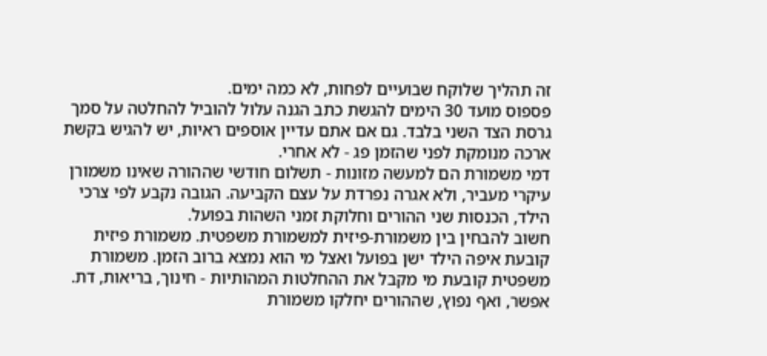זה תהליך שלוקח שבועיים לפחות, לא כמה ימים.
פספוס מועד 30 הימים להגשת כתב הגנה עלול להוביל להחלטה על סמך גרסת הצד השני בלבד. גם אם אתם עדיין אוספים ראיות, יש להגיש בקשת ארכה מנומקת לפני שהזמן פג - לא אחרי.
דמי משמורת הם למעשה מזונות - תשלום חודשי שההורה שאינו משמורן עיקרי מעביר, ולא אגרה נפרדת על עצם הקביעה. הגובה נקבע לפי צרכי הילד, הכנסות שני ההורים וחלוקת זמני השהות בפועל.
חשוב להבחין בין משמורת-פיזית למשמורת משפטית. משמורת פיזית קובעת איפה הילד ישן בפועל ואצל מי הוא נמצא ברוב הזמן. משמורת משפטית קובעת מי מקבל את ההחלטות המהותיות - חינוך, בריאות, דת. אפשר, ואף נפוץ, שההורים יחלקו משמורת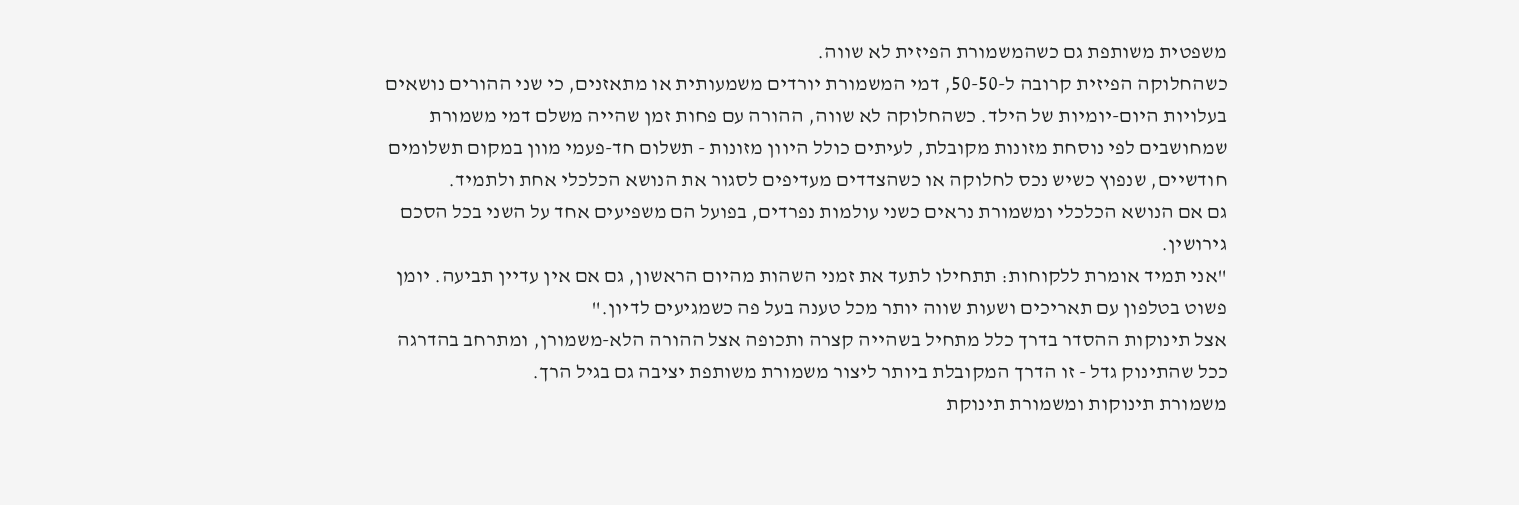משפטית משותפת גם כשהמשמורת הפיזית לא שווה.
כשהחלוקה הפיזית קרובה ל-50-50, דמי המשמורת יורדים משמעותית או מתאזנים, כי שני ההורים נושאים בעלויות היום-יומיות של הילד. כשהחלוקה לא שווה, ההורה עם פחות זמן שהייה משלם דמי משמורת שמחושבים לפי נוסחת מזונות מקובלת, לעיתים כולל היוון מזונות - תשלום חד-פעמי מוון במקום תשלומים חודשיים, שנפוץ כשיש נכס לחלוקה או כשהצדדים מעדיפים לסגור את הנושא הכלכלי אחת ולתמיד.
גם אם הנושא הכלכלי ומשמורת נראים כשני עולמות נפרדים, בפועל הם משפיעים אחד על השני בכל הסכם גירושין.
"אני תמיד אומרת ללקוחות: תתחילו לתעד את זמני השהות מהיום הראשון, גם אם אין עדיין תביעה. יומן פשוט בטלפון עם תאריכים ושעות שווה יותר מכל טענה בעל פה כשמגיעים לדיון."
אצל תינוקות ההסדר בדרך כלל מתחיל בשהייה קצרה ותכופה אצל ההורה הלא-משמורן, ומתרחב בהדרגה ככל שהתינוק גדל - זו הדרך המקובלת ביותר ליצור משמורת משותפת יציבה גם בגיל הרך.
משמורת תינוקות ומשמורת תינוקת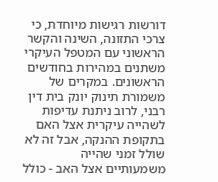דורשות רגישות מיוחדת, כי צרכי התזונה, השינה והקשר הראשוני עם המטפל העיקרי משתנים במהירות בחודשים הראשונים. במקרים של משמורת תינוק יונק בית דין רבני, לרוב ניתנת עדיפות לשהייה עיקרית אצל האם בתקופת ההנקה, אבל זה לא שולל זמני שהייה משמעותיים אצל האב - כולל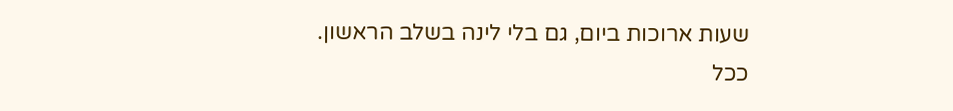שעות ארוכות ביום, גם בלי לינה בשלב הראשון.
ככל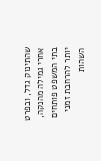שהתינוק גדל, ובפרט אחרי גמילה מהנקה, בתי המשפט פותחים יותר להרחבת זמני השהות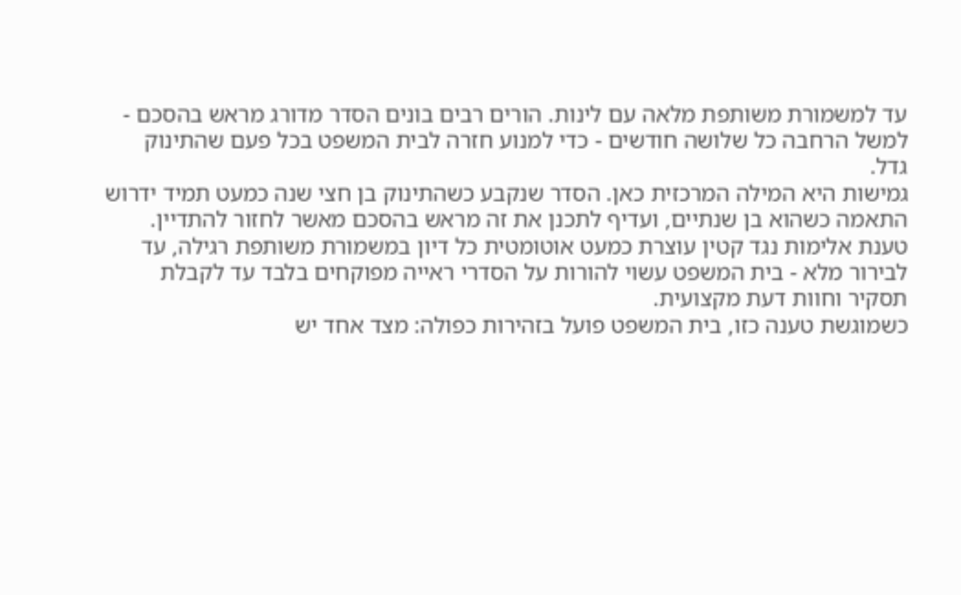עד למשמורת משותפת מלאה עם לינות. הורים רבים בונים הסדר מדורג מראש בהסכם - למשל הרחבה כל שלושה חודשים - כדי למנוע חזרה לבית המשפט בכל פעם שהתינוק גדל.
גמישות היא המילה המרכזית כאן. הסדר שנקבע כשהתינוק בן חצי שנה כמעט תמיד ידרוש התאמה כשהוא בן שנתיים, ועדיף לתכנן את זה מראש בהסכם מאשר לחזור להתדיין.
טענת אלימות נגד קטין עוצרת כמעט אוטומטית כל דיון במשמורת משותפת רגילה, עד לבירור מלא - בית המשפט עשוי להורות על הסדרי ראייה מפוקחים בלבד עד לקבלת תסקיר וחוות דעת מקצועית.
כשמוגשת טענה כזו, בית המשפט פועל בזהירות כפולה: מצד אחד יש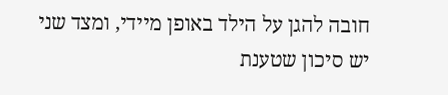חובה להגן על הילד באופן מיידי, ומצד שני יש סיכון שטענת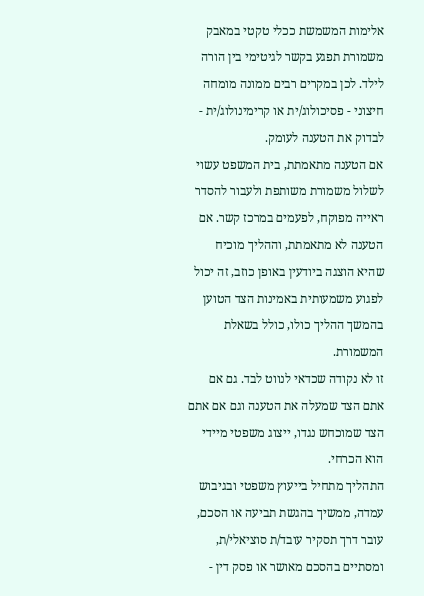אלימות המשמשת ככלי טקטי במאבק משמורת תפגע בקשר לגיטימי בין הורה לילד. לכן במקרים רבים ממונה מומחה חיצוני - פסיכולוג/ית או קרימינולוג/ית - לבדוק את הטענה לעומק.
אם הטענה מתאמתת, בית המשפט עשוי לשלול משמורת משותפת ולעבור להסדר ראייה מפוקח, לפעמים במרכז קשר. אם הטענה לא מתאמתת, וההליך מוכיח שהיא הוצגה ביודעין באופן כוזב, זה יכול לפגוע משמעותית באמינות הצד הטוען בהמשך ההליך כולו, כולל בשאלת המשמורת.
זו לא נקודה שכדאי לנווט לבד. גם אם אתם הצד שמעלה את הטענה וגם אם אתם הצד שמוכחש נגדו, ייצוג משפטי מיידי הוא הכרחי.
התהליך מתחיל בייעוץ משפטי ובגיבוש עמדה, ממשיך בהגשת תביעה או הסכם, עובר דרך תסקיר עובד/ת סוציאלי/ת, ומסתיים בהסכם מאושר או פסק דין -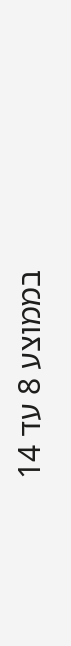בממוצע 8 עד 14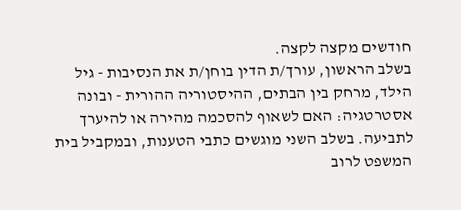חודשים מקצה לקצה.
בשלב הראשון, עורך/ת הדין בוחן/ת את הנסיבות - גיל הילד, מרחק בין הבתים, ההיסטוריה ההורית - ובונה אסטרטגיה: האם לשאוף להסכמה מהירה או להיערך לתביעה. בשלב השני מוגשים כתבי הטענות, ובמקביל בית המשפט לרוב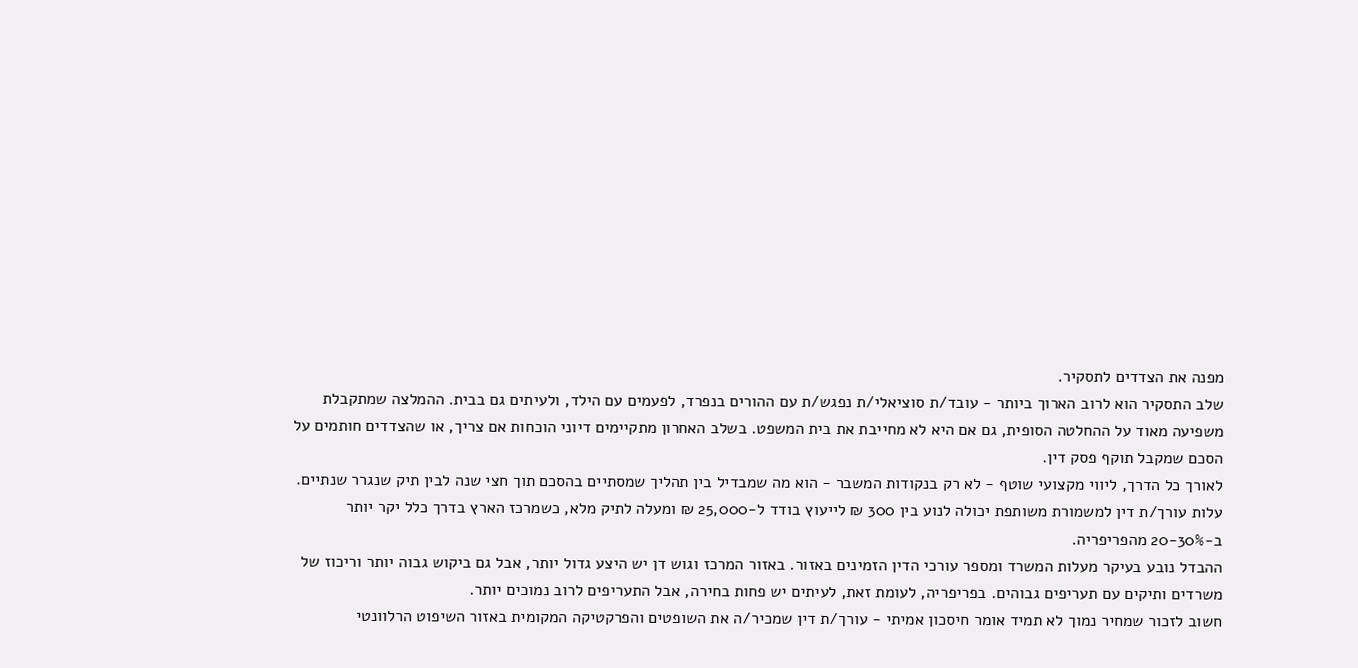מפנה את הצדדים לתסקיר.
שלב התסקיר הוא לרוב הארוך ביותר - עובד/ת סוציאלי/ת נפגש/ת עם ההורים בנפרד, לפעמים עם הילד, ולעיתים גם בבית. ההמלצה שמתקבלת משפיעה מאוד על ההחלטה הסופית, גם אם היא לא מחייבת את בית המשפט. בשלב האחרון מתקיימים דיוני הוכחות אם צריך, או שהצדדים חותמים על הסכם שמקבל תוקף פסק דין.
לאורך כל הדרך, ליווי מקצועי שוטף - לא רק בנקודות המשבר - הוא מה שמבדיל בין תהליך שמסתיים בהסכם תוך חצי שנה לבין תיק שנגרר שנתיים.
עלות עורך/ת דין למשמורת משותפת יכולה לנוע בין 300 ₪ לייעוץ בודד ל-25,000 ₪ ומעלה לתיק מלא, כשמרכז הארץ בדרך כלל יקר יותר ב-20-30% מהפריפריה.
ההבדל נובע בעיקר מעלות המשרד ומספר עורכי הדין הזמינים באזור. באזור המרכז וגוש דן יש היצע גדול יותר, אבל גם ביקוש גבוה יותר וריכוז של משרדים ותיקים עם תעריפים גבוהים. בפריפריה, לעומת זאת, לעיתים יש פחות בחירה, אבל התעריפים לרוב נמוכים יותר.
חשוב לזכור שמחיר נמוך לא תמיד אומר חיסכון אמיתי - עורך/ת דין שמכיר/ה את השופטים והפרקטיקה המקומית באזור השיפוט הרלוונטי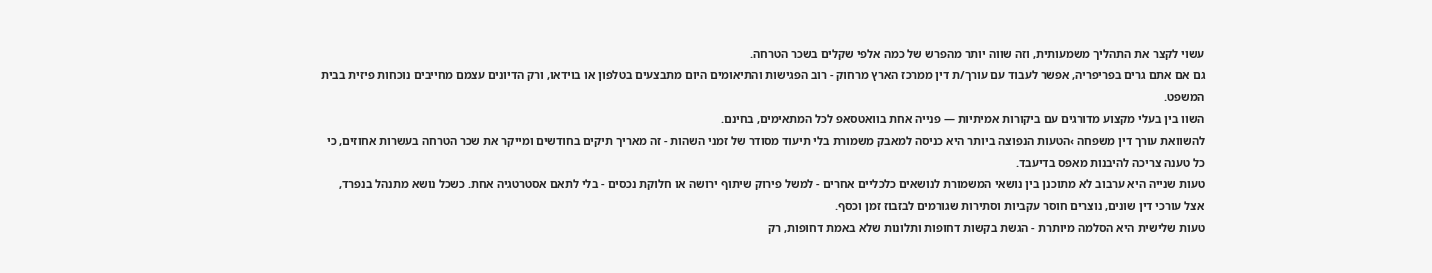עשוי לקצר את התהליך משמעותית, וזה שווה יותר מהפרש של כמה אלפי שקלים בשכר הטרחה.
גם אם אתם גרים בפריפריה, אפשר לעבוד עם עורך/ת דין ממרכז הארץ מרחוק - רוב הפגישות והתיאומים היום מתבצעים בטלפון או בוידאו, ורק הדיונים עצמם מחייבים נוכחות פיזית בבית המשפט.
השוו בין בעלי מקצוע מדורגים עם ביקורות אמיתיות — פנייה אחת בוואטסאפ לכל המתאימים, בחינם.
להשוואת עורך דין משפחה ›הטעות הנפוצה ביותר היא כניסה למאבק משמורת בלי תיעוד מסודר של זמני השהות - זה מאריך תיקים בחודשים ומייקר את שכר הטרחה בעשרות אחוזים, כי כל טענה צריכה להיבנות מאפס בדיעבד.
טעות שנייה היא ערבוב לא מתוכנן בין נושאי המשמורת לנושאים כלכליים אחרים - למשל פירוק שיתוף ירושה או חלוקת נכסים - בלי לתאם אסטרטגיה אחת. כשכל נושא מתנהל בנפרד, אצל עורכי דין שונים, נוצרים חוסר עקביות וסתירות שגורמים לבזבוז זמן וכסף.
טעות שלישית היא הסלמה מיותרת - הגשת בקשות דחופות ותלונות שלא באמת דחופות, רק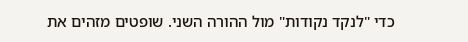כדי "לנקד נקודות" מול ההורה השני. שופטים מזהים את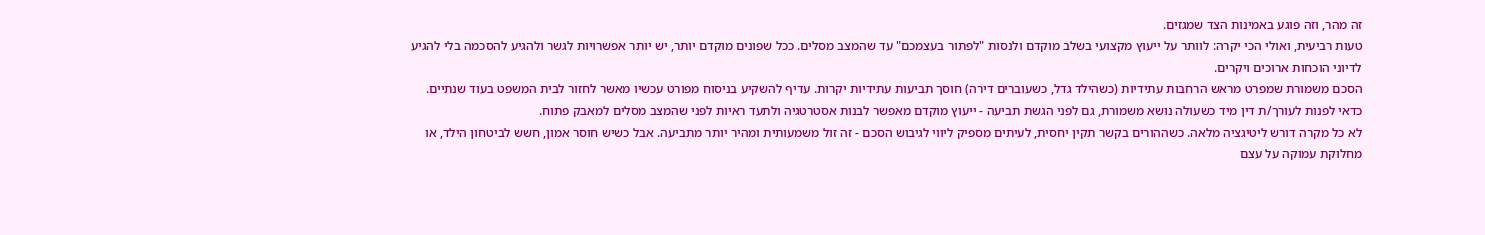זה מהר, וזה פוגע באמינות הצד שמגזים.
טעות רביעית, ואולי הכי יקרה: לוותר על ייעוץ מקצועי בשלב מוקדם ולנסות "לפתור בעצמכם" עד שהמצב מסלים. ככל שפונים מוקדם יותר, יש יותר אפשרויות לגשר ולהגיע להסכמה בלי להגיע לדיוני הוכחות ארוכים ויקרים.
הסכם משמורת שמפרט מראש הרחבות עתידיות (כשהילד גדל, כשעוברים דירה) חוסך תביעות עתידיות יקרות. עדיף להשקיע בניסוח מפורט עכשיו מאשר לחזור לבית המשפט בעוד שנתיים.
כדאי לפנות לעורך/ת דין מיד כשעולה נושא משמורת, גם לפני הגשת תביעה - ייעוץ מוקדם מאפשר לבנות אסטרטגיה ולתעד ראיות לפני שהמצב מסלים למאבק פתוח.
לא כל מקרה דורש ליטיגציה מלאה. כשההורים בקשר תקין יחסית, לעיתים מספיק ליווי לגיבוש הסכם - זה זול משמעותית ומהיר יותר מתביעה. אבל כשיש חוסר אמון, חשש לביטחון הילד, או מחלוקת עמוקה על עצם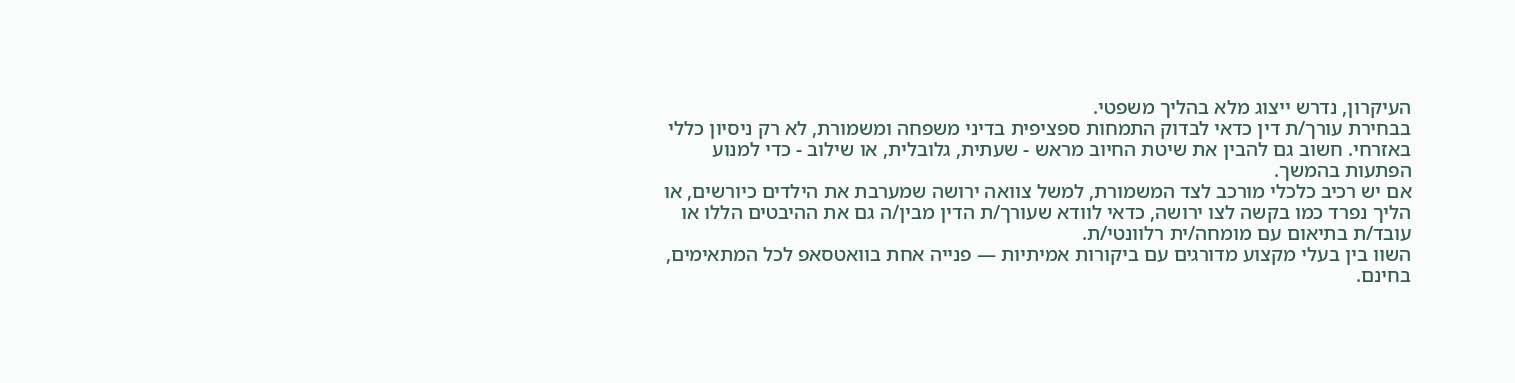העיקרון, נדרש ייצוג מלא בהליך משפטי.
בבחירת עורך/ת דין כדאי לבדוק התמחות ספציפית בדיני משפחה ומשמורת, לא רק ניסיון כללי באזרחי. חשוב גם להבין את שיטת החיוב מראש - שעתית, גלובלית, או שילוב - כדי למנוע הפתעות בהמשך.
אם יש רכיב כלכלי מורכב לצד המשמורת, למשל צוואה ירושה שמערבת את הילדים כיורשים, או הליך נפרד כמו בקשה לצו ירושה, כדאי לוודא שעורך/ת הדין מבין/ה גם את ההיבטים הללו או עובד/ת בתיאום עם מומחה/ית רלוונטי/ת.
השוו בין בעלי מקצוע מדורגים עם ביקורות אמיתיות — פנייה אחת בוואטסאפ לכל המתאימים, בחינם.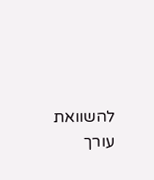להשוואת עורך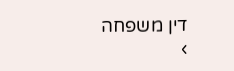דין משפחה ›